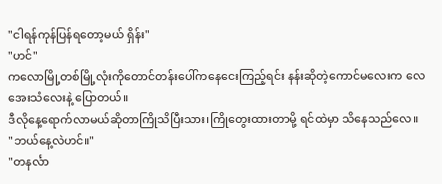"ငါရန်ကုန်ပြန်ရတော့မယ် ရှိန်း"
"ဟင်"
ကလောမြို့တစ်မြို့လုံးကိုတောင်တန်းပေါ်ကနေငေးကြည့်ရင်း နန်းဆိုတဲ့ကောင်မလေးက လေအေးသံလေးနဲ့ ပြောတယ်။
ဒီလိုနေ့ရောက်လာမယ်ဆိုတာကြိုသိပြီးသား၊ကြိုတွေးထားတာမို့ ရင်ထဲမှာ သိနေသည်လေ။
"ဘယ်နေ့လဲဟင်။"
"တနင်္လာ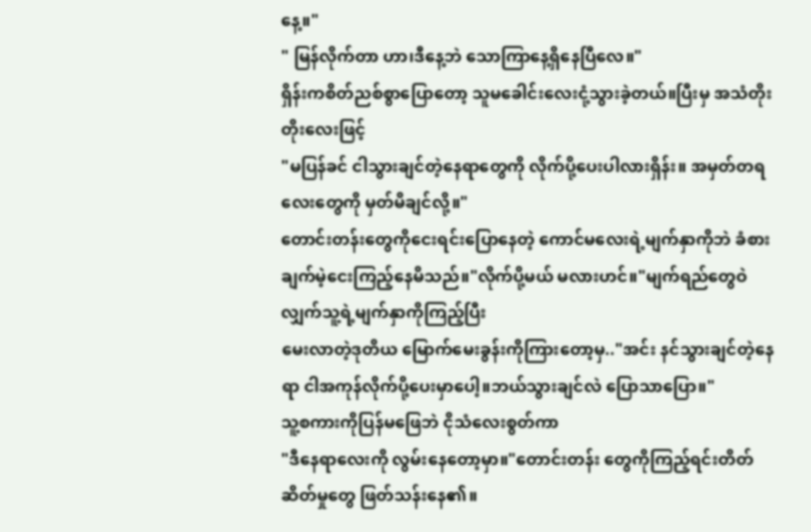နေ့။"
" မြန်လိုက်တာ ဟာ၊ဒီနေ့ဘဲ သောကြာနေ့ရှိနေပြီလေ။"
ရှိန်းကစိတ်ညစ်စွာပြောတော့ သူမခေါင်းလေးငုံ့သွားခဲ့တယ်။ပြီးမှ အသံတိုးတိုးလေးဖြင့်
"မပြန်ခင် ငါသွားချင်တဲ့နေရာတွေကို လိုက်ပို့ပေးပါလားရှိန်း။ အမှတ်တရလေးတွေကို မှတ်မိချင်လို့။"
တောင်းတန်းတွေကိုငေးရင်းပြောနေတဲ့ ကောင်မလေးရဲ့မျက်နှာကိုဘဲ ခံစားချက်မဲ့ငေးကြည့်နေမိသည်။"လိုက်ပို့မယ် မလားဟင်။"မျက်ရည်တွေဝဲလျှက်သူ့ရဲ့မျက်နှာကိုကြည့်ပြီး
မေးလာတဲ့ဒုတိယ မြောက်မေးခွန်းကိုကြားတော့မှ.."အင်း နင်သွားချင်တဲ့နေရာ ငါအကုန်လိုက်ပို့ပေးမှာပေါ့။ဘယ်သွားချင်လဲ ပြောသာပြော။"
သူ့စကားကိုပြန်မဖြေဘဲ ငိုသံလေးစွတ်ကာ
"ဒီနေရာလေးကို လွမ်းနေတော့မှာ။"တောင်းတန်း တွေကိုကြည့်ရင်းတိတ်ဆိတ်မှုတွေ ဖြတ်သန်းနေ၏။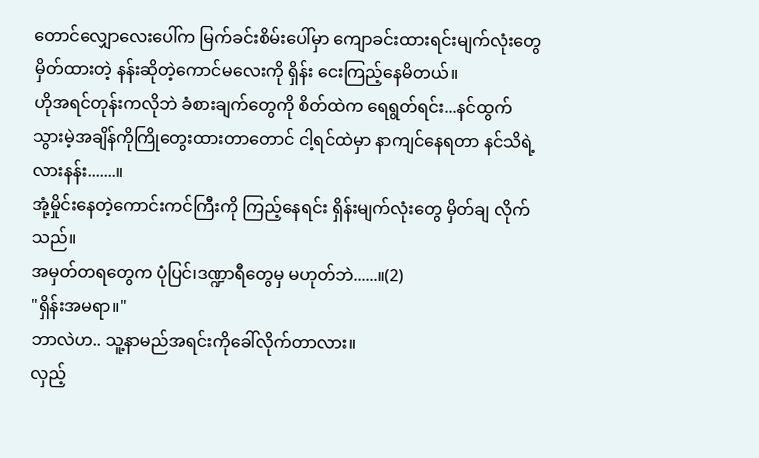တောင်လျှောလေးပေါ်က မြက်ခင်းစိမ်းပေါ်မှာ ကျောခင်းထားရင်းမျက်လုံးတွေမှိတ်ထားတဲ့ နန်းဆိုတဲ့ကောင်မလေးကို ရှိန်း ငေးကြည့်နေမိတယ်။
ဟိုအရင်တုန်းကလိုဘဲ ခံစားချက်တွေကို စိတ်ထဲက ရေရွတ်ရင်း...နင်ထွက်သွားမဲ့အချိန်ကိုကြိုတွေးထားတာတောင် ငါ့ရင်ထဲမှာ နာကျင်နေရတာ နင်သိရဲ့လားနန်း.......။
အုံ့မှိုင်းနေတဲ့ကောင်းကင်ကြီးကို ကြည့်နေရင်း ရှိန်းမျက်လုံးတွေ မှိတ်ချ လိုက်သည်။
အမှတ်တရတွေက ပုံပြင်၊ဒဏ္ဍာရီတွေမှ မဟုတ်ဘဲ......။(2)
"ရှိန်းအမရာ။"
ဘာလဲဟ.. သူ့နာမည်အရင်းကိုခေါ်လိုက်တာလား။
လှည့်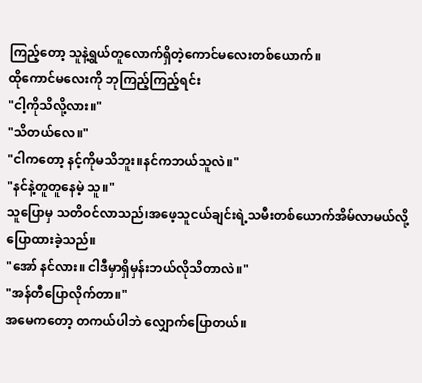ကြည့်တော့ သူနဲ့ရွယ်တူလောက်ရှိတဲ့ကောင်မလေးတစ်ယောက်။
ထိုကောင်မလေးကို ဘုကြည့်ကြည့်ရင်း
"ငါ့ကိုသိလို့လား။"
"သိတယ်လေ။"
"ငါကတော့ နင့်ကိုမသိဘူး။နင်ကဘယ်သူလဲ။"
"နင်နဲ့တူတူနေမဲ့ သူ။"
သူပြောမှ သတိဝင်လာသည်၊အဖေ့သူငယ်ချင်းရဲ့သမီးတစ်ယောက်အိမ်လာမယ်လို့ပြောထားခဲ့သည်။
"အော် နင်လား။ ငါဒီမှာရှိမှန်းဘယ်လိုသိတာလဲ။"
"အန်တီပြောလိုက်တာ။"
အမေကတော့ တကယ်ပါဘဲ လျှောက်ပြောတယ်။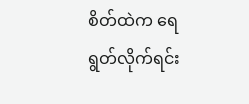စိတ်ထဲက ရေရွတ်လိုက်ရင်း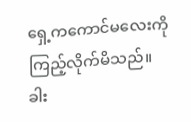ရှေ့ကကောင်မလေးကိုကြည့်လိုက်မိသည်။
ခါး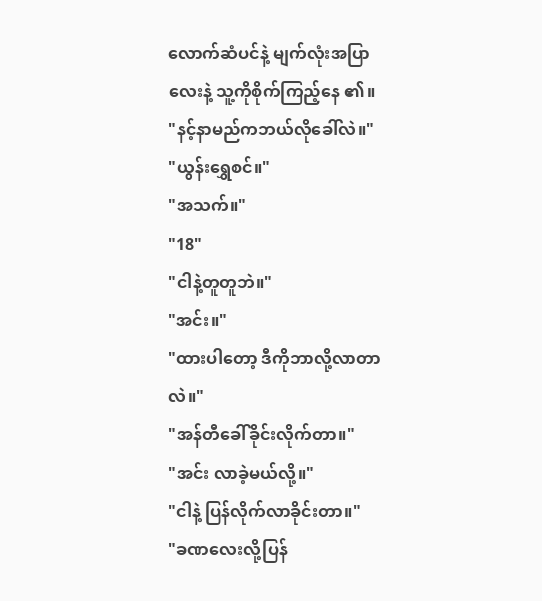လောက်ဆံပင်နဲ့ မျက်လုံးအပြာလေးနဲ့ သူ့ကိုစိုက်ကြည့်နေ ၏။
"နင့်နာမည်ကဘယ်လိုခေါ်လဲ။"
"ယွန်းရွှေစင်။"
"အသက်။"
"18"
"ငါနဲ့တူတူဘဲ။"
"အင်း။"
"ထားပါတော့ ဒီကိုဘာလို့လာတာလဲ။"
"အန်တီခေါ်ခိုင်းလိုက်တာ။"
"အင်း လာခဲ့မယ်လို့။"
"ငါနဲ့ ပြန်လိုက်လာခိုင်းတာ။"
"ခဏလေးလို့ပြန်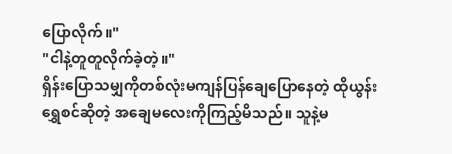ပြောလိုက်။"
"ငါနဲ့တူတူလိုက်ခဲ့တဲ့။"
ရှိန်းပြောသမျှကိုတစ်လုံးမကျန်ပြန်ချေပြောနေတဲ့ ထိုယွန်းရွှေစင်ဆိုတဲ့ အချေမလေးကိုကြည့်မိသည်။ သူနဲ့မ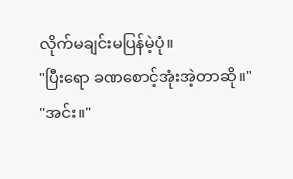လိုက်မချင်းမပြန်မဲ့ပုံ။
"ပြီးရော ခဏစောင့်အုံးအဲ့တာဆို။"
"အင်း။"